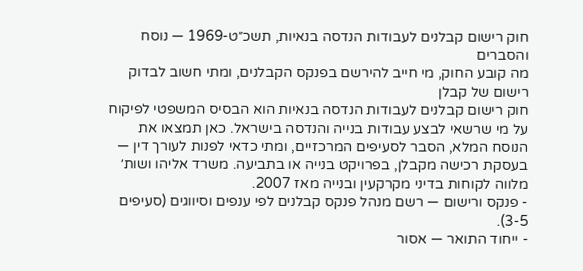חוק רישום קבלנים לעבודות הנדסה בנאיות, תשכ״ט-1969 — נוסח והסברים
מה קובע החוק, מי חייב להירשם בפנקס הקבלנים, ומתי חשוב לבדוק רישום של קבלן
חוק רישום קבלנים לעבודות הנדסה בנאיות הוא הבסיס המשפטי לפיקוח על מי שרשאי לבצע עבודות בנייה והנדסה בישראל. כאן תמצאו את הנוסח המלא, הסבר לסעיפים המרכזיים, ומתי כדאי לפנות לעורך דין — בעסקת רכישה מקבלן, בפרויקט בנייה או בתביעה. משרד אליהו ושות׳ מלווה לקוחות בדיני מקרקעין ובנייה מאז 2007.
- פנקס ורישום — רשם מנהל פנקס קבלנים לפי ענפים וסיווגים (סעיפים 3-5).
- ייחוד התואר — אסור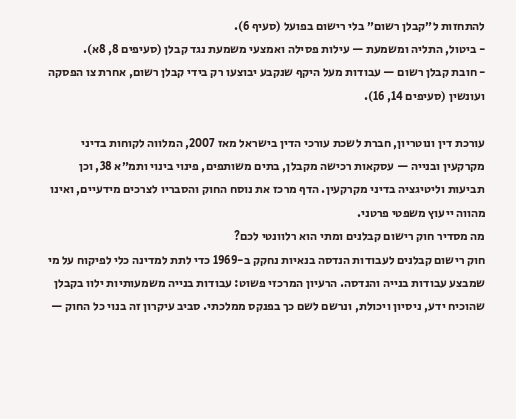להתחזות ל״קבלן רשום״ בלי רישום בפועל (סעיף 6).
- ביטול, התליה ומשמעת — עילות פסילה ואמצעי משמעת נגד קבלן (סעיפים 8, 8א).
- חובת קבלן רשום — עבודות מעל היקף שנקבע יבוצעו רק בידי קבלן רשום, אחרת צו הפסקה ועונשין (סעיפים 14, 16).

עורכת דין ונוטריון, חברת לשכת עורכי הדין בישראל מאז 2007, המלווה לקוחות בדיני מקרקעין ובנייה — עסקאות רכישה מקבלן, בתים משותפים, פינוי בינוי ותמ״א 38, וכן תביעות וליטיגציה בדיני מקרקעין. הדף מרכז את נוסח החוק והסבריו לצרכים מידעיים, ואינו מהווה ייעוץ משפטי פרטני.
מה מסדיר חוק רישום קבלנים ומתי הוא רלוונטי לכם?
חוק רישום קבלנים לעבודות הנדסה בנאיות נחקק ב-1969 כדי לתת למדינה כלי לפיקוח על מי שמבצע עבודות בנייה והנדסה. הרעיון המרכזי פשוט: עבודות בנייה משמעותיות ילוו בקבלן שהוכיח ידע, ניסיון ויכולת, ונרשם לשם כך בפנקס ממלכתי. סביב עיקרון זה בנוי כל החוק —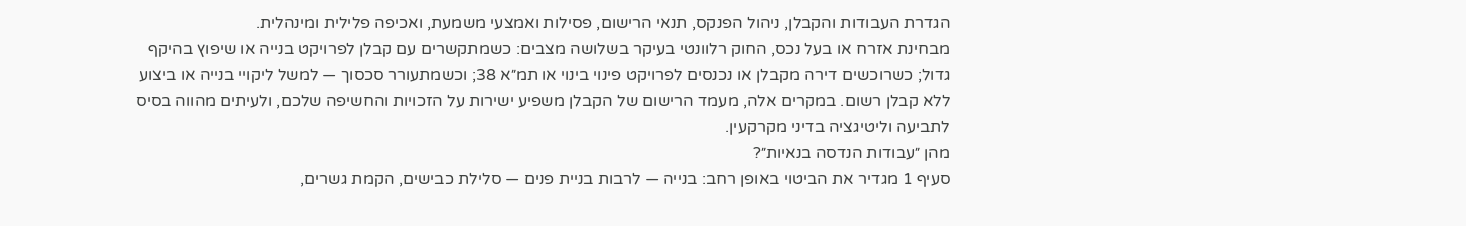הגדרת העבודות והקבלן, ניהול הפנקס, תנאי הרישום, פסילות ואמצעי משמעת, ואכיפה פלילית ומינהלית.
מבחינת אזרח או בעל נכס, החוק רלוונטי בעיקר בשלושה מצבים: כשמתקשרים עם קבלן לפרויקט בנייה או שיפוץ בהיקף גדול; כשרוכשים דירה מקבלן או נכנסים לפרויקט פינוי בינוי או תמ״א 38; וכשמתעורר סכסוך — למשל ליקויי בנייה או ביצוע ללא קבלן רשום. במקרים אלה, מעמד הרישום של הקבלן משפיע ישירות על הזכויות והחשיפה שלכם, ולעיתים מהווה בסיס לתביעה וליטיגציה בדיני מקרקעין.
מהן ״עבודות הנדסה בנאיות״?
סעיף 1 מגדיר את הביטוי באופן רחב: בנייה — לרבות בניית פנים — סלילת כבישים, הקמת גשרים,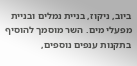ביוב, ניקוז, בניית נמלים ובניית מפעלי מים. השר מוסמך להוסיף בתקנות ענפים נוספים,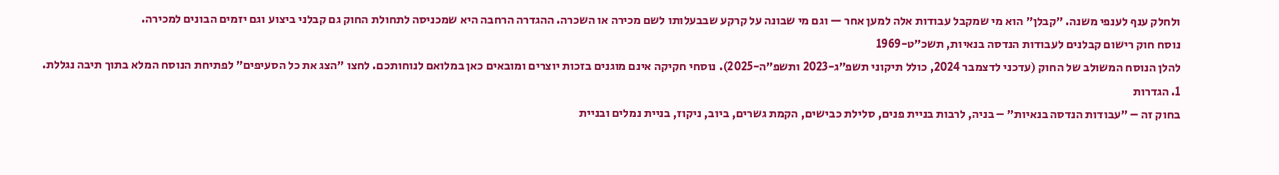ולחלק ענף לענפי משנה. ״קבלן״ הוא מי שמקבל עבודות אלה למען אחר — וגם מי שבונה על קרקע שבבעלותו לשם מכירה או השכרה. ההגדרה הרחבה היא שמכניסה לתחולת החוק גם קבלני ביצוע וגם יזמים הבונים למכירה.
נוסח חוק רישום קבלנים לעבודות הנדסה בנאיות, תשכ״ט-1969
להלן הנוסח המשולב של החוק (עדכני לדצמבר 2024, כולל תיקוני תשפ״ג-2023 ותשפ״ה-2025). נוסחי חקיקה אינם מוגנים בזכות יוצרים ומובאים כאן במלואם לנוחותכם. לחצו ״הצג את כל הסעיפים״ לפתיחת הנוסח המלא בתוך תיבה נגללת.
1. הגדרות
בחוק זה – ״עבודות הנדסה בנאיות״ – בניה, לרבות בניית פנים, סלילת כבישים, הקמת גשרים, ביוב, ניקוז, בניית נמלים ובניית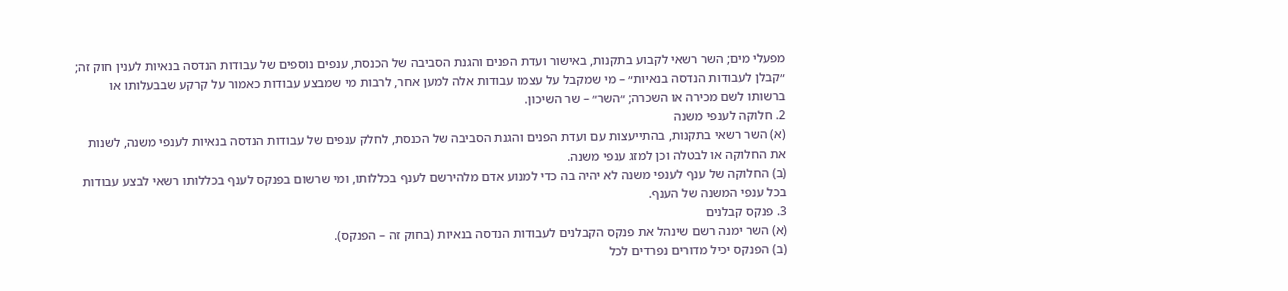מפעלי מים; השר רשאי לקבוע בתקנות, באישור ועדת הפנים והגנת הסביבה של הכנסת, ענפים נוספים של עבודות הנדסה בנאיות לענין חוק זה; ״קבלן לעבודות הנדסה בנאיות״ – מי שמקבל על עצמו עבודות אלה למען אחר, לרבות מי שמבצע עבודות כאמור על קרקע שבבעלותו או ברשותו לשם מכירה או השכרה; ״השר״ – שר השיכון.
2. חלוקה לענפי משנה
(א) השר רשאי בתקנות, בהתייעצות עם ועדת הפנים והגנת הסביבה של הכנסת, לחלק ענפים של עבודות הנדסה בנאיות לענפי משנה, לשנות את החלוקה או לבטלה וכן למזג ענפי משנה.
(ב) החלוקה של ענף לענפי משנה לא יהיה בה כדי למנוע אדם מלהירשם לענף בכללותו, ומי שרשום בפנקס לענף בכללותו רשאי לבצע עבודות בכל ענפי המשנה של הענף.
3. פנקס קבלנים
(א) השר ימנה רשם שינהל את פנקס הקבלנים לעבודות הנדסה בנאיות (בחוק זה – הפנקס).
(ב) הפנקס יכיל מדורים נפרדים לכל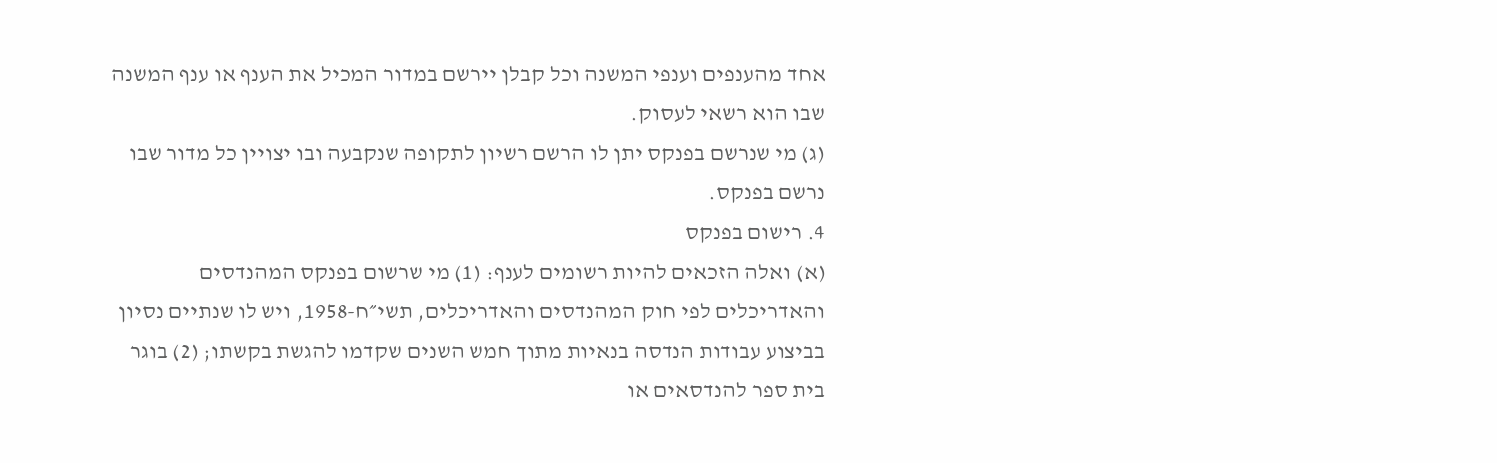אחד מהענפים וענפי המשנה וכל קבלן יירשם במדור המכיל את הענף או ענף המשנה שבו הוא רשאי לעסוק.
(ג) מי שנרשם בפנקס יתן לו הרשם רשיון לתקופה שנקבעה ובו יצויין כל מדור שבו נרשם בפנקס.
4. רישום בפנקס
(א) ואלה הזכאים להיות רשומים לענף: (1) מי שרשום בפנקס המהנדסים והאדריכלים לפי חוק המהנדסים והאדריכלים, תשי״ח-1958, ויש לו שנתיים נסיון בביצוע עבודות הנדסה בנאיות מתוך חמש השנים שקדמו להגשת בקשתו; (2) בוגר בית ספר להנדסאים או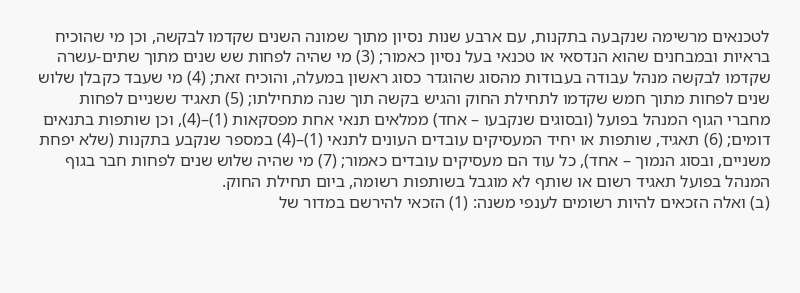לטכנאים מרשימה שנקבעה בתקנות, עם ארבע שנות נסיון מתוך שמונה השנים שקדמו לבקשה, וכן מי שהוכיח בראיות ובמבחנים שהוא הנדסאי או טכנאי בעל נסיון כאמור; (3) מי שהיה לפחות שש שנים מתוך שתים-עשרה שקדמו לבקשה מנהל עבודה בעבודות מהסוג שהוגדר כסוג ראשון במעלה, והוכיח זאת; (4) מי שעבד כקבלן שלוש שנים לפחות מתוך חמש שקדמו לתחילת החוק והגיש בקשה תוך שנה מתחילתו; (5) תאגיד ששניים לפחות מחברי הגוף המנהל בפועל (ובסוגים שנקבעו – אחד) ממלאים תנאי אחת מפסקאות (1)–(4), וכן שותפות בתנאים דומים; (6) תאגיד, שותפות או יחיד המעסיקים עובדים העונים לתנאי (1)–(4) במספר שנקבע בתקנות (שלא יפחת משניים, ובסוג הנמוך – אחד), כל עוד הם מעסיקים עובדים כאמור; (7) מי שהיה שלוש שנים לפחות חבר בגוף המנהל בפועל תאגיד רשום או שותף לא מוגבל בשותפות רשומה, ביום תחילת החוק.
(ב) ואלה הזכאים להיות רשומים לענפי משנה: (1) הזכאי להירשם במדור של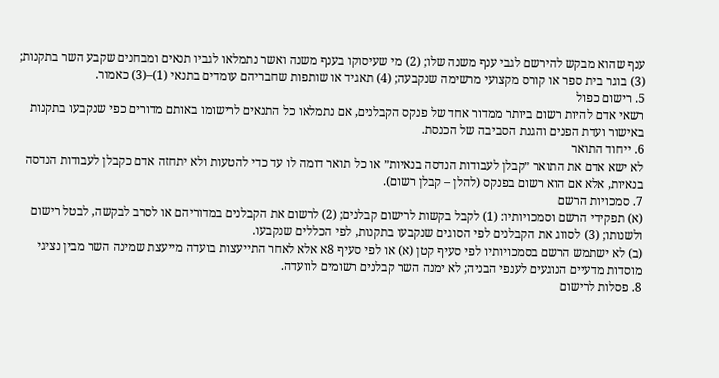ענף שהוא מבקש להירשם לגבי ענף משנה שלו; (2) מי שעיסוקו בענף משנה ואשר נתמלאו לגביו תנאים ומבחנים שקבע השר בתקנות; (3) בוגר בית ספר או קורס מקצועי מרשימה שנקבעה; (4) תאגיד או שותפות שחבריהם עומדים בתנאי (1)–(3) כאמור.
5. רישום כפול
רשאי אדם להיות רשום ביותר ממדור אחד של פנקס הקבלנים, אם נתמלאו כל התנאים לרישומו באותם מדורים כפי שנקבעו בתקנות באישור ועדת הפנים והגנת הסביבה של הכנסת.
6. ייחוד התואר
לא ישא אדם את התואר ״קבלן לעבודות הנדסה בנאיות״ או כל תואר דומה לו עד כדי להטעות ולא יתחזה אדם כקבלן לעבודות הנדסה בנאיות, אלא אם הוא רשום בפנקס (להלן – קבלן רשום).
7. סמכויות הרשם
(א) תפקידי הרשם וסמכויותיו: (1) לקבל בקשות לרישום קבלנים; (2) לרשום את הקבלנים במדוריהם או לסרב לבקשה, לבטל רישום ולשנותו; (3) לסווג את הקבלנים לפי הסוגים שנקבעו בתקנות, לפי הכללים שנקבעו.
(ב) לא ישתמש הרשם בסמכויותיו לפי סעיף קטן (א) או לפי סעיף 8א אלא לאחר התייעצות בועדה מייעצת שמינה השר מבין נציגי מוסדות מדעיים הנוגעים לענפי הבניה; לא ימנה השר קבלנים רשומים לוועדה.
8. פסלות לרישום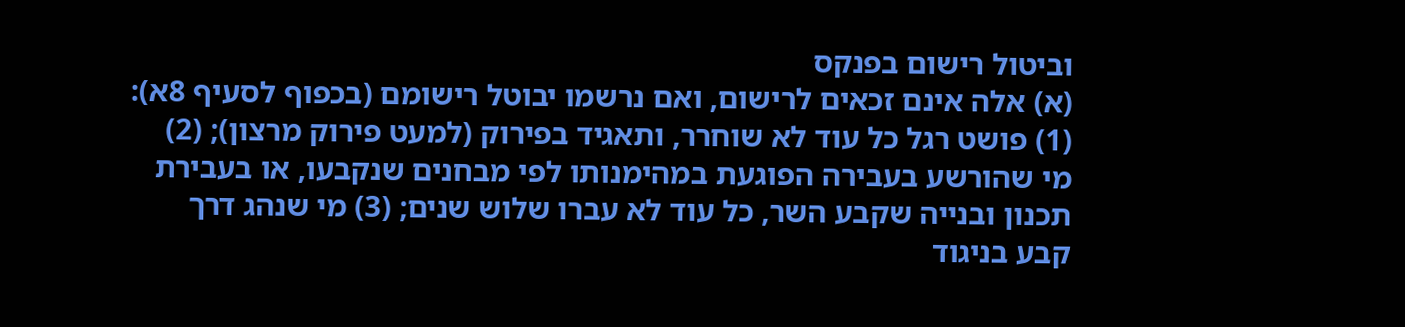וביטול רישום בפנקס
(א) אלה אינם זכאים לרישום, ואם נרשמו יבוטל רישומם (בכפוף לסעיף 8א): (1) פושט רגל כל עוד לא שוחרר, ותאגיד בפירוק (למעט פירוק מרצון); (2) מי שהורשע בעבירה הפוגעת במהימנותו לפי מבחנים שנקבעו, או בעבירת תכנון ובנייה שקבע השר, כל עוד לא עברו שלוש שנים; (3) מי שנהג דרך קבע בניגוד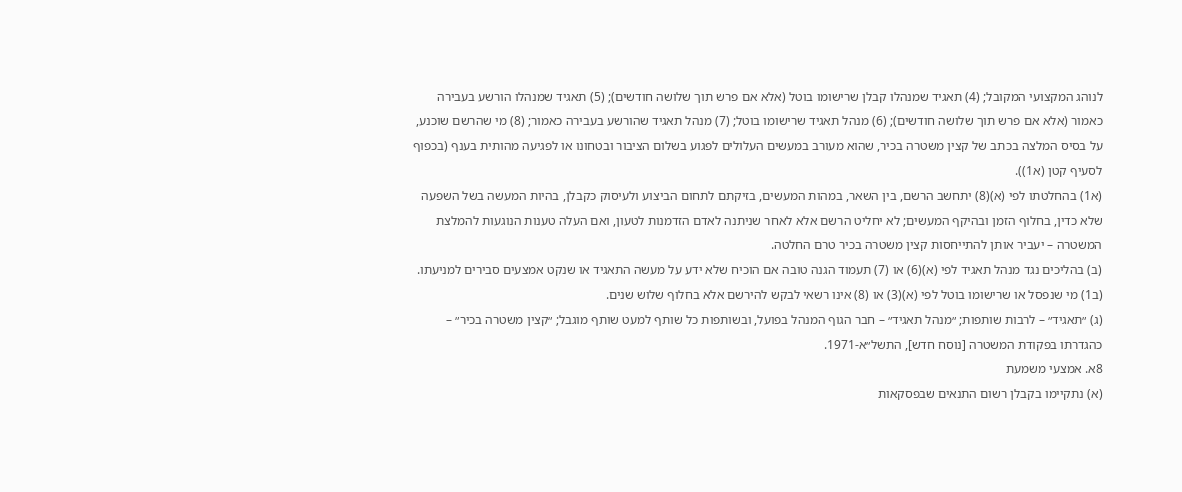לנוהג המקצועי המקובל; (4) תאגיד שמנהלו קבלן שרישומו בוטל (אלא אם פרש תוך שלושה חודשים); (5) תאגיד שמנהלו הורשע בעבירה כאמור (אלא אם פרש תוך שלושה חודשים); (6) מנהל תאגיד שרישומו בוטל; (7) מנהל תאגיד שהורשע בעבירה כאמור; (8) מי שהרשם שוכנע, על בסיס המלצה בכתב של קצין משטרה בכיר, שהוא מעורב במעשים העלולים לפגוע בשלום הציבור ובטחונו או לפגיעה מהותית בענף (בכפוף לסעיף קטן (א1)).
(א1) בהחלטתו לפי (א)(8) יתחשב הרשם, בין השאר, במהות המעשים, בזיקתם לתחום הביצוע ולעיסוק כקבלן, בהיות המעשה בשל השפעה שלא כדין, בחלוף הזמן ובהיקף המעשים; לא יחליט הרשם אלא לאחר שניתנה לאדם הזדמנות לטעון, ואם העלה טענות הנוגעות להמלצת המשטרה – יעביר אותן להתייחסות קצין משטרה בכיר טרם החלטה.
(ב) בהליכים נגד מנהל תאגיד לפי (א)(6) או (7) תעמוד הגנה טובה אם הוכיח שלא ידע על מעשה התאגיד או שנקט אמצעים סבירים למניעתו.
(ב1) מי שנפסל או שרישומו בוטל לפי (א)(3) או (8) אינו רשאי לבקש להירשם אלא בחלוף שלוש שנים.
(ג) ״תאגיד״ – לרבות שותפות; ״מנהל תאגיד״ – חבר הגוף המנהל בפועל, ובשותפות כל שותף למעט שותף מוגבל; ״קצין משטרה בכיר״ – כהגדרתו בפקודת המשטרה [נוסח חדש], התשל״א-1971.
8א. אמצעי משמעת
(א) נתקיימו בקבלן רשום התנאים שבפסקאות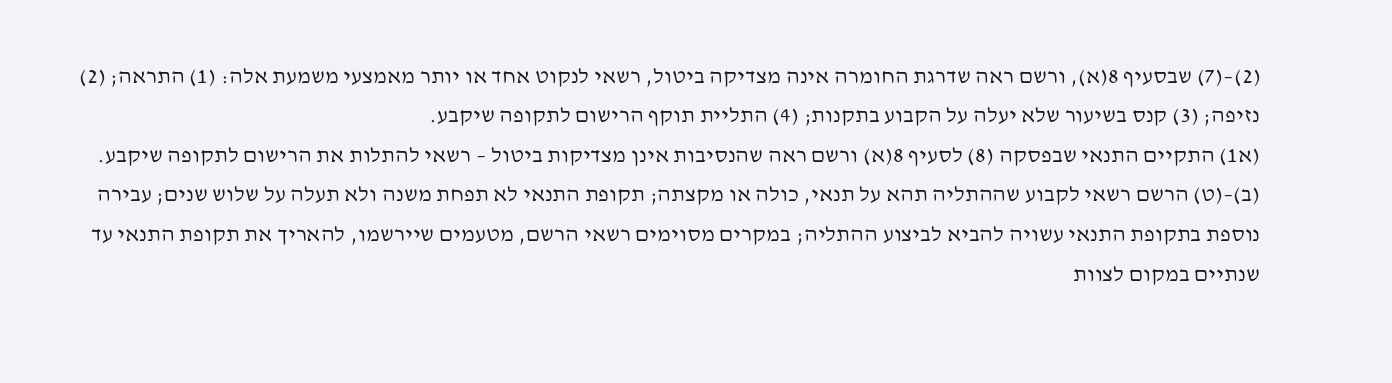(2)–(7) שבסעיף 8(א), ורשם ראה שדרגת החומרה אינה מצדיקה ביטול, רשאי לנקוט אחד או יותר מאמצעי משמעת אלה: (1) התראה; (2) נזיפה; (3) קנס בשיעור שלא יעלה על הקבוע בתקנות; (4) התליית תוקף הרישום לתקופה שיקבע.
(א1) התקיים התנאי שבפסקה (8) לסעיף 8(א) ורשם ראה שהנסיבות אינן מצדיקות ביטול – רשאי להתלות את הרישום לתקופה שיקבע.
(ב)–(ט) הרשם רשאי לקבוע שההתליה תהא על תנאי, כולה או מקצתה; תקופת התנאי לא תפחת משנה ולא תעלה על שלוש שנים; עבירה נוספת בתקופת התנאי עשויה להביא לביצוע ההתליה; במקרים מסוימים רשאי הרשם, מטעמים שיירשמו, להאריך את תקופת התנאי עד שנתיים במקום לצוות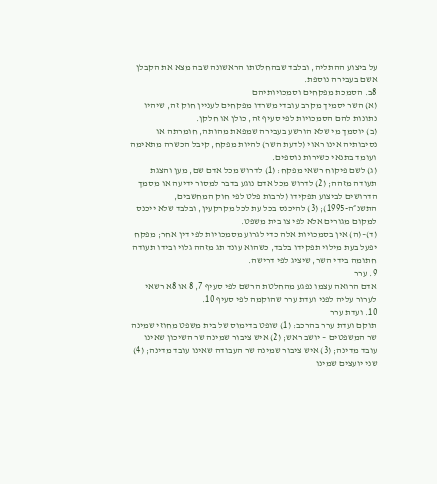על ביצוע ההתליה, ובלבד שבהחלטתו הראשונה שבה מצא את הקבלן אשם בעבירה נוספת.
8ב. הסמכת מפקחים וסמכויותיהם
(א) השר יסמיך מקרב עובדי משרדו מפקחים לעניין חוק זה, שיהיו נתונות להם הסמכויות לפי סעיף זה, כולן או חלקן.
(ב) יוסמך מי שלא הורשע בעבירה שמפאת מהותה, חומרתה או נסיבותיה אינו ראוי (לדעת השר) להיות מפקח, קיבל הכשרה מתאימה ועומד בתנאי כשירות נוספים.
(ג) לשם פיקוח רשאי מפקח: (1) לדרוש מכל אדם שם, מען והצגת תעודה מזהה; (2) לדרוש מכל אדם נוגע בדבר למסור ידיעה או מסמך הדרושים לביצוע תפקידו (לרבות פלט לפי חוק המחשבים, התשנ״ה-1995); (3) להיכנס בכל עת לכל מקרקעין, ובלבד שלא ייכנס למקום מגורים אלא לפי צו בית משפט.
(ד)–(ה) אין בסמכויות אלה כדי לגרוע מסמכויות לפי דין אחר; מפקח יפעל בעת מילוי תפקידו בלבד, כשהוא עונד תג מזהה גלוי ובידו תעודה חתומה בידי השר, שיציג לפי דרישה.
9. ערר
אדם הרואה עצמו נפגע מהחלטת הרשם לפי סעיף 7, 8 או 8א רשאי לערור עליה לפני ועדת ערר שהוקמה לפי סעיף 10.
10. ועדת ערר
תוקם ועדת ערר בהרכב: (1) שופט בדימוס של בית משפט מחוזי שמינה שר המשפטים – יושב ראש; (2) איש ציבור שמינה שר השיכון שאינו עובד מדינה; (3) איש ציבור שמינה שר העבודה שאינו עובד מדינה; (4) שני יועצים שמינו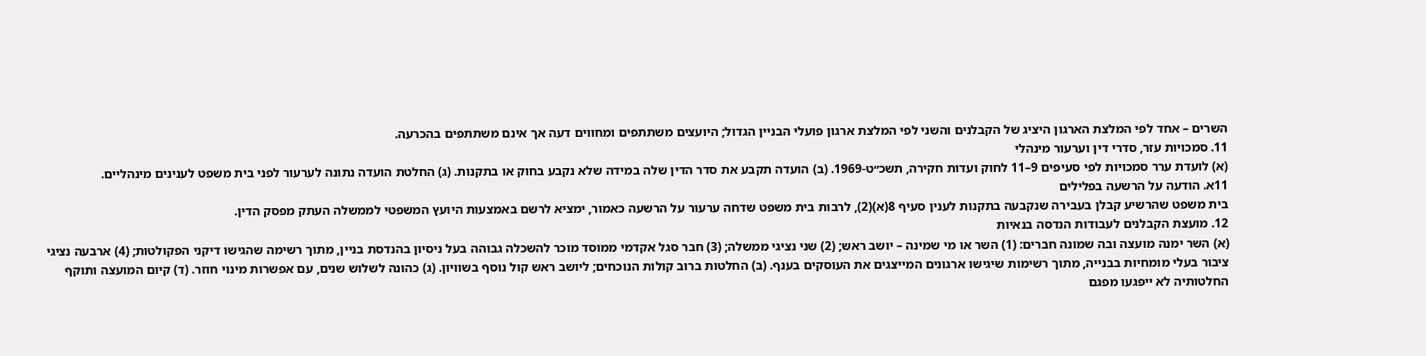השרים – אחד לפי המלצת הארגון היציג של הקבלנים והשני לפי המלצת ארגון פועלי הבניין הגדול; היועצים משתתפים ומחווים דעה אך אינם משתתפים בהכרעה.
11. סמכויות עזר, סדרי דין וערעור מינהלי
(א) לועדת ערר סמכויות לפי סעיפים 9–11 לחוק ועדות חקירה, תשכ״ט-1969. (ב) הועדה תקבע את סדר הדין שלה במידה שלא נקבע בחוק או בתקנות. (ג) החלטת הועדה נתונה לערעור לפני בית משפט לענינים מינהליים.
11א. הודעה על הרשעה בפלילים
בית משפט שהרשיע קבלן בעבירה שנקבעה בתקנות לענין סעיף 8(א)(2), לרבות בית משפט שדחה ערעור על הרשעה כאמור, ימציא לרשם באמצעות היועץ המשפטי לממשלה העתק מפסק הדין.
12. מועצת הקבלנים לעבודות הנדסה בנאיות
(א) השר ימנה מועצה ובה שמונה חברים: (1) השר או מי שמינה – יושב ראש; (2) שני נציגי ממשלה; (3) חבר סגל אקדמי ממוסד מוכר להשכלה גבוהה בעל ניסיון בהנדסת בניין, מתוך רשימה שהגישו דיקני הפקולטות; (4) ארבעה נציגי ציבור בעלי מומחיות בבנייה, מתוך רשימות שיגישו ארגונים המייצגים את העוסקים בענף. (ב) החלטות ברוב קולות הנוכחים; ליושב ראש קול נוסף בשוויון. (ג) כהונה לשלוש שנים, עם אפשרות מינוי חוזר. (ד) קיום המועצה ותוקף החלטותיה לא ייפגעו מפגם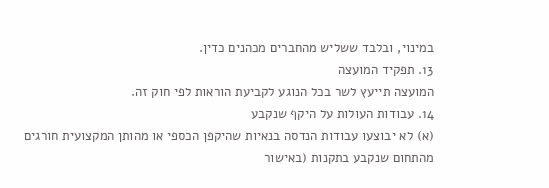במינוי, ובלבד ששליש מהחברים מכהנים כדין.
13. תפקיד המועצה
המועצה תייעץ לשר בכל הנוגע לקביעת הוראות לפי חוק זה.
14. עבודות העולות על היקף שנקבע
(א) לא יבוצעו עבודות הנדסה בנאיות שהיקפן הכספי או מהותן המקצועית חורגים מהתחום שנקבע בתקנות (באישור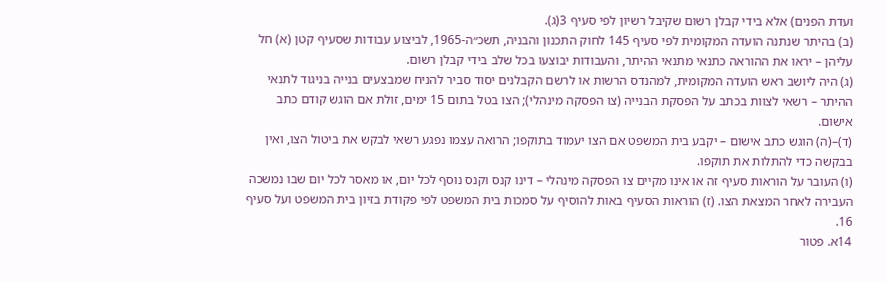ועדת הפנים) אלא בידי קבלן רשום שקיבל רשיון לפי סעיף 3(ג).
(ב) בהיתר שנתנה הועדה המקומית לפי סעיף 145 לחוק התכנון והבניה, תשכ״ה-1965, לביצוע עבודות שסעיף קטן (א) חל עליהן – יראו את ההוראה כתנאי מתנאי ההיתר, והעבודות יבוצעו בכל שלב בידי קבלן רשום.
(ג) היה ליושב ראש הועדה המקומית, למהנדס הרשות או לרשם הקבלנים יסוד סביר להניח שמבצעים בנייה בניגוד לתנאי ההיתר – רשאי לצוות בכתב על הפסקת הבנייה (צו הפסקה מינהלי); הצו בטל בתום 15 ימים, זולת אם הוגש קודם כתב אישום.
(ד)–(ה) הוגש כתב אישום – יקבע בית המשפט אם הצו יעמוד בתוקפו; הרואה עצמו נפגע רשאי לבקש את ביטול הצו, ואין בבקשה כדי להתלות את תוקפו.
(ו) העובר על הוראות סעיף זה או אינו מקיים צו הפסקה מינהלי – דינו קנס וקנס נוסף לכל יום, או מאסר לכל יום שבו נמשכה העבירה לאחר המצאת הצו. (ז) הוראות הסעיף באות להוסיף על סמכות בית המשפט לפי פקודת בזיון בית המשפט ועל סעיף 16.
14א. פטור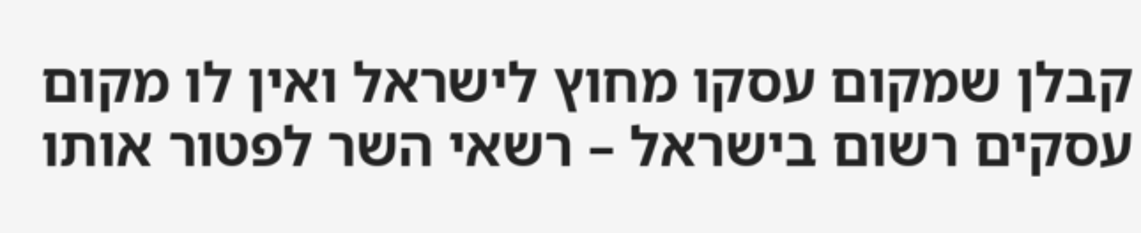קבלן שמקום עסקו מחוץ לישראל ואין לו מקום עסקים רשום בישראל – רשאי השר לפטור אותו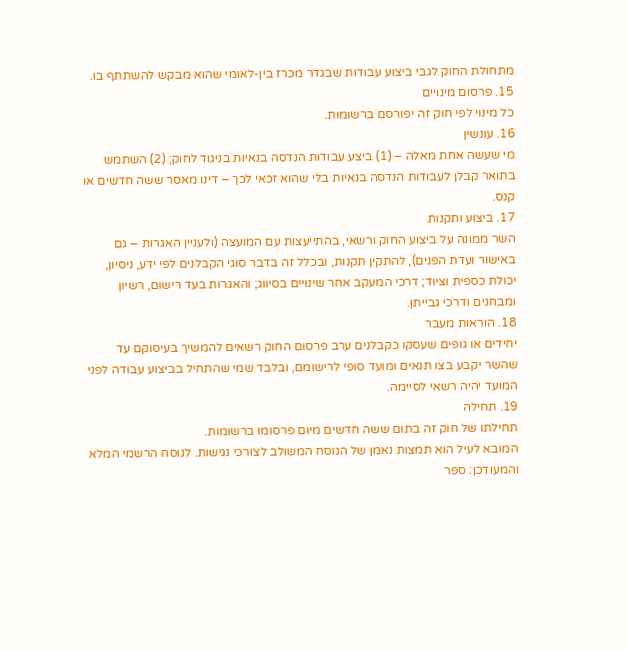מתחולת החוק לגבי ביצוע עבודות שבגדר מכרז בין-לאומי שהוא מבקש להשתתף בו.
15. פרסום מינויים
כל מינוי לפי חוק זה יפורסם ברשומות.
16. עונשין
מי שעשה אחת מאלה – (1) ביצע עבודות הנדסה בנאיות בניגוד לחוק; (2) השתמש בתואר קבלן לעבודות הנדסה בנאיות בלי שהוא זכאי לכך – דינו מאסר ששה חדשים או קנס.
17. ביצוע ותקנות
השר ממונה על ביצוע החוק ורשאי, בהתייעצות עם המועצה (ולעניין האגרות – גם באישור ועדת הפנים), להתקין תקנות, ובכלל זה בדבר סוגי הקבלנים לפי ידע, ניסיון, יכולת כספית וציוד; דרכי המעקב אחר שינויים בסיווג; והאגרות בעד רישום, רשיון ומבחנים ודרכי גבייתן.
18. הוראות מעבר
יחידים או גופים שעסקו כקבלנים ערב פרסום החוק רשאים להמשיך בעיסוקם עד שהשר יקבע בצו תנאים ומועד סופי לרישומם, ובלבד שמי שהתחיל בביצוע עבודה לפני המועד יהיה רשאי לסיימה.
19. תחילה
תחילתו של חוק זה בתום ששה חדשים מיום פרסומו ברשומות.
המובא לעיל הוא תמצות נאמן של הנוסח המשולב לצורכי נגישות. לנוסח הרשמי המלא והמעודכן: ספר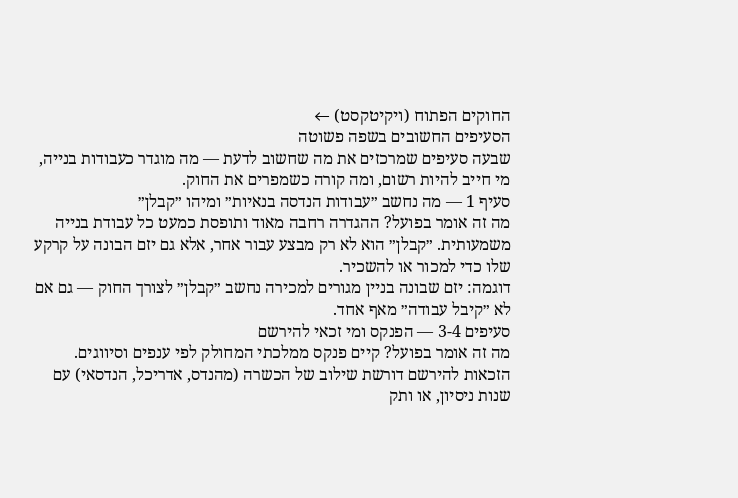החוקים הפתוח (ויקיטקסט) ←
הסעיפים החשובים בשפה פשוטה
שבעה סעיפים שמרכזים את מה שחשוב לדעת — מה מוגדר כעבודות בנייה, מי חייב להיות רשום, ומה קורה כשמפרים את החוק.
סעיף 1 — מה נחשב ״עבודות הנדסה בנאיות״ ומיהו ״קבלן״
מה זה אומר בפועל? ההגדרה רחבה מאוד ותופסת כמעט כל עבודת בנייה משמעותית. ״קבלן״ הוא לא רק מבצע עבור אחר, אלא גם יזם הבונה על קרקע שלו כדי למכור או להשכיר.
דוגמה: יזם שבונה בניין מגורים למכירה נחשב ״קבלן״ לצורך החוק — גם אם לא ״קיבל עבודה״ מאף אחד.
סעיפים 3-4 — הפנקס ומי זכאי להירשם
מה זה אומר בפועל? קיים פנקס ממלכתי המחולק לפי ענפים וסיווגים. הזכאות להירשם דורשת שילוב של הכשרה (מהנדס, אדריכל, הנדסאי) עם שנות ניסיון, או ותק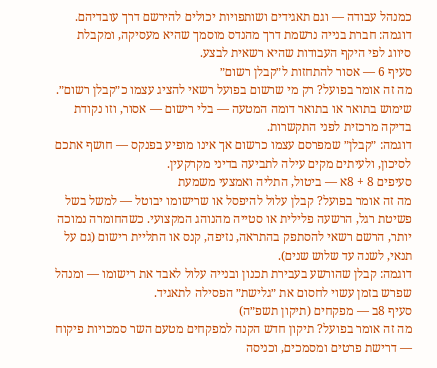כמנהל עבודה — וגם תאגידים ושותפויות יכולים להירשם דרך עובדיהם.
דוגמה: חברת בנייה נרשמת דרך מהנדס מוסמך שהיא מעסיקה, ומקבלת סיווג לפי היקף העבודות שהיא רשאית לבצע.
סעיף 6 — אסור להתחזות ל״קבלן רשום״
מה זה אומר בפועל? רק מי שרשום בפועל רשאי להציג עצמו כ״קבלן רשום״. שימוש בתואר או בתואר דומה המטעה — בלי רישום — אסור, וזו נקודת בדיקה מרכזית לפני התקשרות.
דוגמה: ״קבלן״ שמפרסם עצמו כרשום אך אינו מופיע בפנקס — חושף אתכם לסיכון, ולעיתים מקים עילה לתביעה בדיני מקרקעין.
סעיפים 8 + 8א — ביטול, התליה ואמצעי משמעת
מה זה אומר בפועל? קבלן עלול להיפסל או שרישומו יבוטל — למשל בשל פשיטת רגל, הרשעה פלילית או סטייה מהנוהג המקצועי. כשהחומרה נמוכה יותר, הרשם רשאי להסתפק בהתראה, נזיפה, קנס או התליית רישום (גם על תנאי, לשנה עד שלוש שנים).
דוגמה: קבלן שהורשע בעבירת תכנון ובנייה עלול לאבד את רישומו — ומנהל שפרש בזמן עשוי לחסום את ״גלישת״ הפסילה לתאגיד.
סעיף 8ב — מפקחים (תיקון תשפ״ה)
מה זה אומר בפועל? תיקון חדש הקנה למפקחים מטעם השר סמכויות פיקוח — דרישת פרטים ומסמכים, וכניסה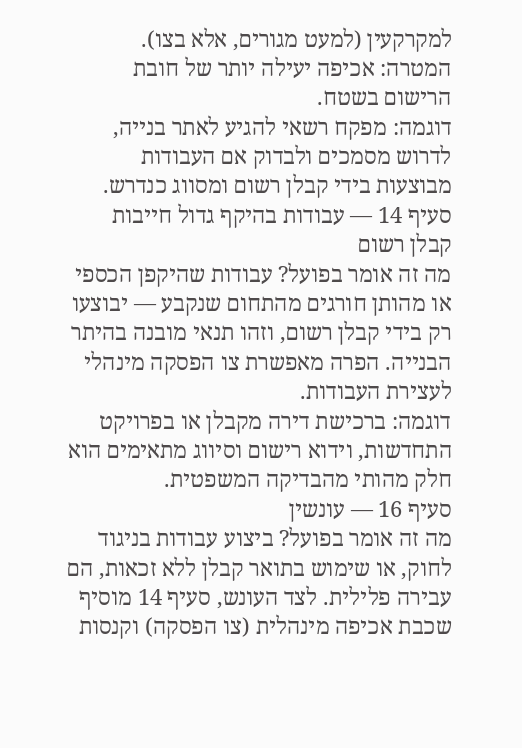למקרקעין (למעט מגורים, אלא בצו). המטרה: אכיפה יעילה יותר של חובת הרישום בשטח.
דוגמה: מפקח רשאי להגיע לאתר בנייה, לדרוש מסמכים ולבדוק אם העבודות מבוצעות בידי קבלן רשום ומסווג כנדרש.
סעיף 14 — עבודות בהיקף גדול חייבות קבלן רשום
מה זה אומר בפועל? עבודות שהיקפן הכספי או מהותן חורגים מהתחום שנקבע — יבוצעו רק בידי קבלן רשום, וזהו תנאי מובנה בהיתר הבנייה. הפרה מאפשרת צו הפסקה מינהלי לעצירת העבודות.
דוגמה: ברכישת דירה מקבלן או בפרויקט התחדשות, וידוא רישום וסיווג מתאימים הוא חלק מהותי מהבדיקה המשפטית.
סעיף 16 — עונשין
מה זה אומר בפועל? ביצוע עבודות בניגוד לחוק, או שימוש בתואר קבלן ללא זכאות, הם עבירה פלילית. לצד העונש, סעיף 14 מוסיף שכבת אכיפה מינהלית (צו הפסקה) וקנסות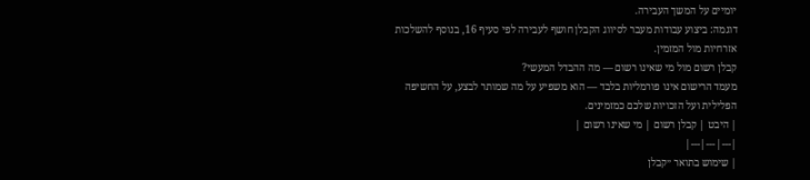יומיים על המשך העבירה.
דוגמה: ביצוע עבודות מעבר לסיווג הקבלן חושף לעבירה לפי סעיף 16, בנוסף להשלכות אזרחיות מול המזמין.
קבלן רשום מול מי שאינו רשום — מה ההבדל המעשי?
מעמד הרישום אינו פורמליות בלבד — הוא משפיע על מה שמותר לבצע, על החשיפה הפלילית ועל הזכויות שלכם כמזמינים.
| היבט | קבלן רשום | מי שאינו רשום |
|---|---|---|
| שימוש בתואר ״קבלן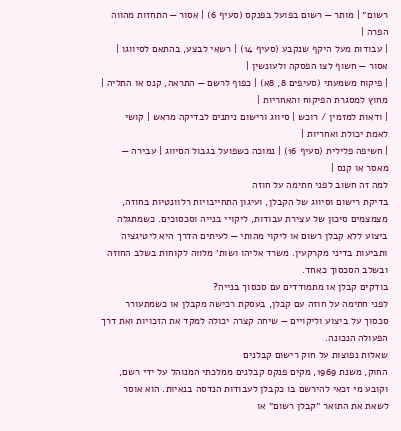רשום״ | מותר — רשום בפועל בפנקס (סעיף 6) | אסור — התחזות מהווה הפרה |
| עבודות מעל היקף שנקבע (סעיף 14) | רשאי לבצע, בהתאם לסיווגו | אסור — חשוף לצו הפסקה ולעונשין |
| פיקוח משמעתי (סעיפים 8, 8א) | כפוף לרשם — התראה, קנס או התליה | מחוץ למסגרת הפיקוח והאחריות |
| ודאות למזמין / רוכש | סיווג ורישום ניתנים לבדיקה מראש | קושי לאמת יכולת ואחריות |
| חשיפה פלילית (סעיף 16) | נמוכה כשפועל בגבול הסיווג | עבירה — מאסר או קנס |
למה זה חשוב לפני חתימה על חוזה
בדיקת רישום וסיווג של הקבלן, ועיגון התחייבויות רלוונטיות בחוזה, מצמצמים סיכון של עצירת עבודות, ליקויי בנייה וסכסוכים. כשמתגלה ביצוע ללא קבלן רשום או ליקוי מהותי — לעיתים הדרך היא ליטיגציה ותביעות בדיני מקרקעין. משרד אליהו ושות׳ מלווה לקוחות בשלב החוזה ובשלב הסכסוך כאחד.
בודקים קבלן או מתמודדים עם סכסוך בנייה?
לפני חתימה על חוזה עם קבלן, בעסקת רכישה מקבלן או כשמתעורר סכסוך על ביצוע וליקויים — שיחה קצרה יכולה למקד את הזכויות ואת דרך הפעולה הנכונה.
שאלות נפוצות על חוק רישום קבלנים
החוק, משנת 1969, מקים פנקס קבלנים ממלכתי המנוהל על ידי רשם, וקובע מי זכאי להירשם בו כקבלן לעבודות הנדסה בנאיות. הוא אוסר לשאת את התואר ״קבלן רשום״ או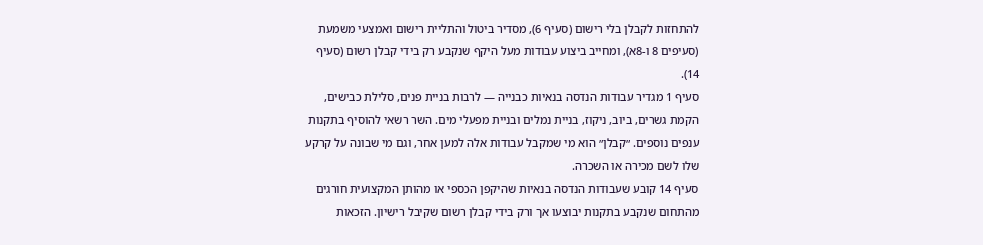להתחזות לקבלן בלי רישום (סעיף 6), מסדיר ביטול והתליית רישום ואמצעי משמעת (סעיפים 8 ו-8א), ומחייב ביצוע עבודות מעל היקף שנקבע רק בידי קבלן רשום (סעיף 14).
סעיף 1 מגדיר עבודות הנדסה בנאיות כבנייה — לרבות בניית פנים, סלילת כבישים, הקמת גשרים, ביוב, ניקוז, בניית נמלים ובניית מפעלי מים. השר רשאי להוסיף בתקנות ענפים נוספים. ״קבלן״ הוא מי שמקבל עבודות אלה למען אחר, וגם מי שבונה על קרקע שלו לשם מכירה או השכרה.
סעיף 14 קובע שעבודות הנדסה בנאיות שהיקפן הכספי או מהותן המקצועית חורגים מהתחום שנקבע בתקנות יבוצעו אך ורק בידי קבלן רשום שקיבל רישיון. הזכאות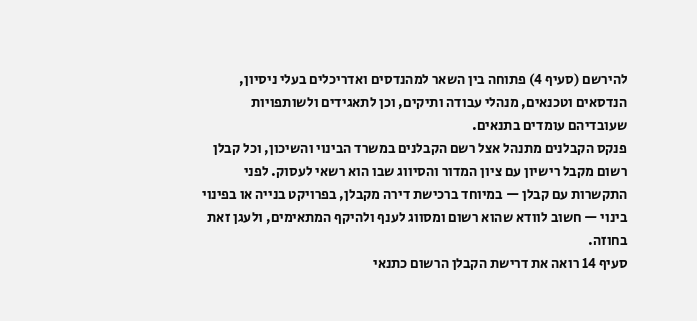להירשם (סעיף 4) פתוחה בין השאר למהנדסים ואדריכלים בעלי ניסיון, הנדסאים וטכנאים, מנהלי עבודה ותיקים, וכן לתאגידים ולשותפויות שעובדיהם עומדים בתנאים.
פנקס הקבלנים מתנהל אצל רשם הקבלנים במשרד הבינוי והשיכון, וכל קבלן רשום מקבל רישיון עם ציון המדור והסיווג שבו הוא רשאי לעסוק. לפני התקשרות עם קבלן — במיוחד ברכישת דירה מקבלן, בפרויקט בנייה או בפינוי בינוי — חשוב לוודא שהוא רשום ומסווג לענף ולהיקף המתאימים, ולעגן זאת בחוזה.
סעיף 14 רואה את דרישת הקבלן הרשום כתנאי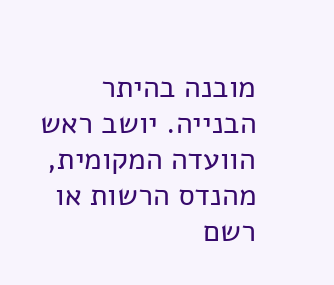מובנה בהיתר הבנייה. יושב ראש הוועדה המקומית, מהנדס הרשות או רשם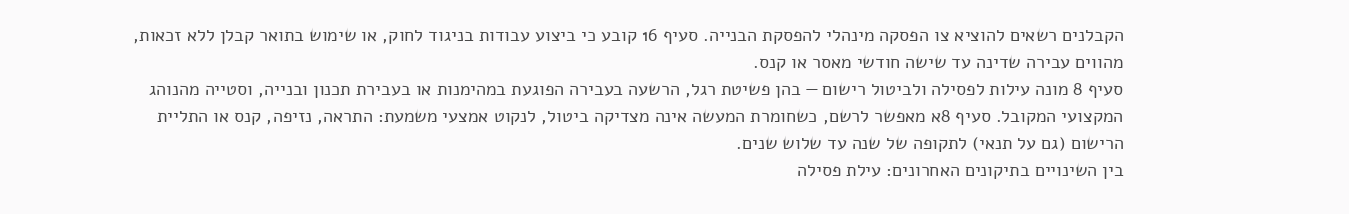הקבלנים רשאים להוציא צו הפסקה מינהלי להפסקת הבנייה. סעיף 16 קובע כי ביצוע עבודות בניגוד לחוק, או שימוש בתואר קבלן ללא זכאות, מהווים עבירה שדינה עד שישה חודשי מאסר או קנס.
סעיף 8 מונה עילות לפסילה ולביטול רישום — בהן פשיטת רגל, הרשעה בעבירה הפוגעת במהימנות או בעבירת תכנון ובנייה, וסטייה מהנוהג המקצועי המקובל. סעיף 8א מאפשר לרשם, כשחומרת המעשה אינה מצדיקה ביטול, לנקוט אמצעי משמעת: התראה, נזיפה, קנס או התליית הרישום (גם על תנאי) לתקופה של שנה עד שלוש שנים.
בין השינויים בתיקונים האחרונים: עילת פסילה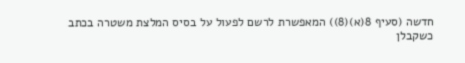חדשה (סעיף 8(א)(8)) המאפשרת לרשם לפעול על בסיס המלצת משטרה בכתב כשקבלן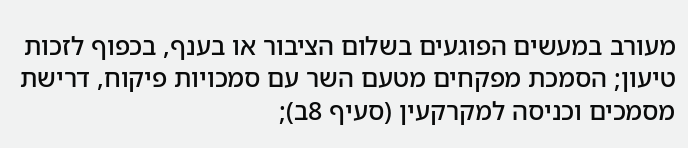מעורב במעשים הפוגעים בשלום הציבור או בענף, בכפוף לזכות טיעון; הסמכת מפקחים מטעם השר עם סמכויות פיקוח, דרישת מסמכים וכניסה למקרקעין (סעיף 8ב);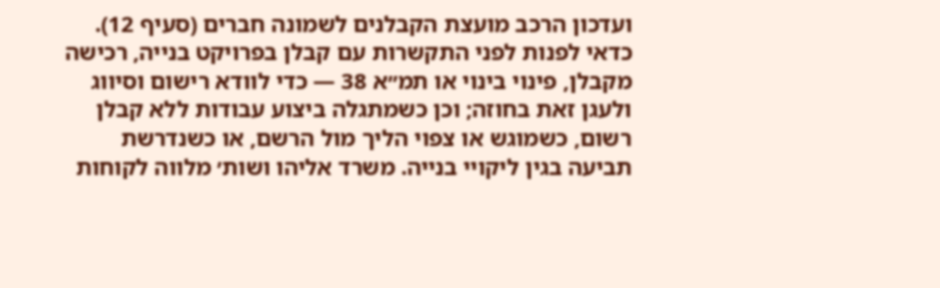ועדכון הרכב מועצת הקבלנים לשמונה חברים (סעיף 12).
כדאי לפנות לפני התקשרות עם קבלן בפרויקט בנייה, רכישה מקבלן, פינוי בינוי או תמ״א 38 — כדי לוודא רישום וסיווג ולעגן זאת בחוזה; וכן כשמתגלה ביצוע עבודות ללא קבלן רשום, כשמוגש או צפוי הליך מול הרשם, או כשנדרשת תביעה בגין ליקויי בנייה. משרד אליהו ושות׳ מלווה לקוחות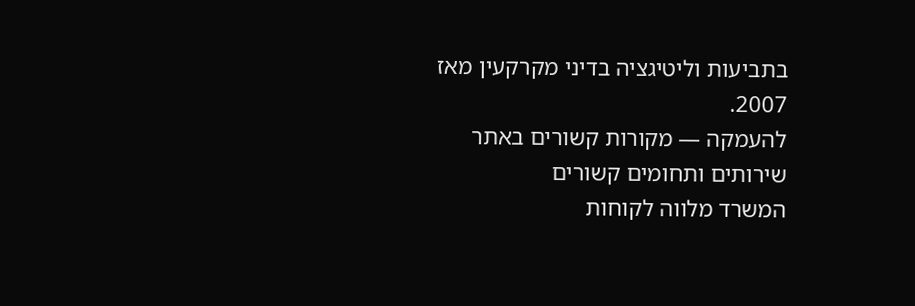בתביעות וליטיגציה בדיני מקרקעין מאז 2007.
להעמקה — מקורות קשורים באתר
שירותים ותחומים קשורים
המשרד מלווה לקוחות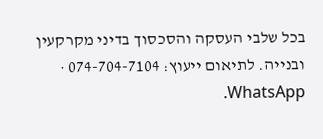בכל שלבי העסקה והסכסוך בדיני מקרקעין ובנייה. לתיאום ייעוץ: 074-704-7104 · WhatsApp.